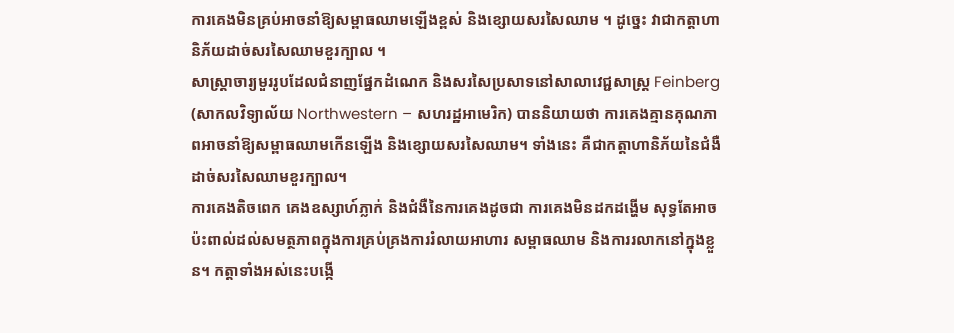ការគេងមិនគ្រប់អាចនាំឱ្យសម្ពាធឈាមឡើងខ្ពស់ និងខ្សោយសរសៃឈាម ។ ដូច្នេះ វាជាកត្តាហានិភ័យដាច់សរសៃឈាមខួរក្បាល ។
សាស្ត្រាចារ្យមួររូបដែលជំនាញផ្នែកដំណេក និងសរសៃប្រសាទនៅសាលាវេជ្ជសាស្ត្រ Feinberg (សាកលវិទ្យាល័យ Northwestern – សហរដ្ឋអាមេរិក) បាននិយាយថា ការគេងគ្មានគុណភាពអាចនាំឱ្យសម្ពាធឈាមកើនឡើង និងខ្សោយសរសៃឈាម។ ទាំងនេះ គឺជាកត្តាហានិភ័យនៃជំងឺដាច់សរសៃឈាមខួរក្បាល។
ការគេងតិចពេក គេងឧស្សាហ៍ភ្លាក់ និងជំងឺនៃការគេងដូចជា ការគេងមិនដកដង្ហើម សុទ្ធតែអាចប៉ះពាល់ដល់សមត្ថភាពក្នុងការគ្រប់គ្រងការរំលាយអាហារ សម្ពាធឈាម និងការរលាកនៅក្នុងខ្លួន។ កត្តាទាំងអស់នេះបង្កើ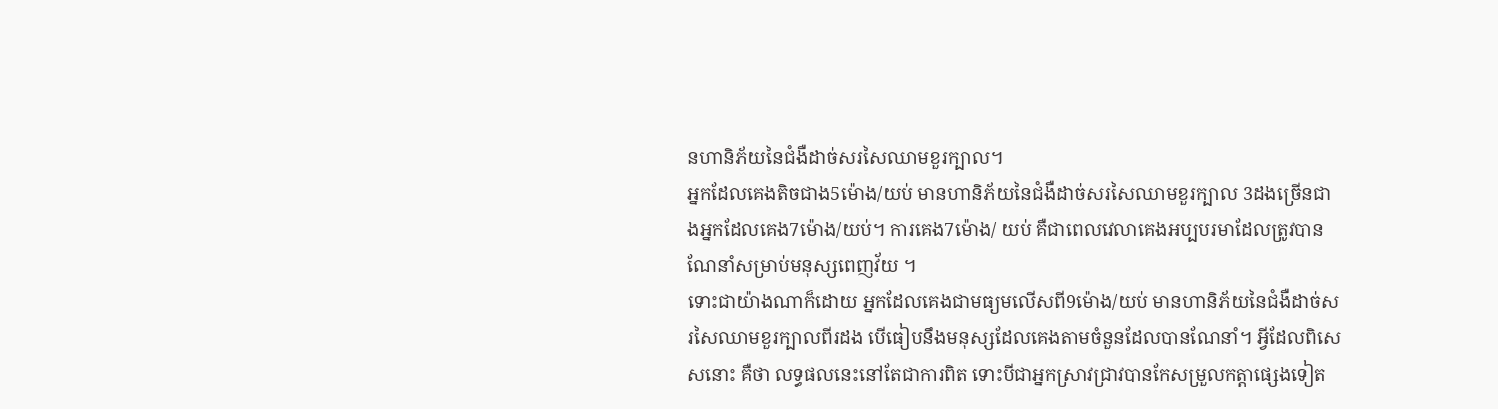នហានិភ័យនៃជំងឺដាច់សរសៃឈាមខួរក្បាល។
អ្នកដែលគេងតិចជាង5ម៉ោង/យប់ មានហានិភ័យនៃជំងឺដាច់សរសៃឈាមខួរក្បាល 3ដងច្រើនជាងអ្នកដែលគេង7ម៉ោង/យប់។ ការគេង7ម៉ោង/ យប់ គឺជាពេលវេលាគេងអប្បបរមាដែលត្រូវបានណែនាំសម្រាប់មនុស្សពេញវ័យ ។
ទោះជាយ៉ាងណាក៏ដោយ អ្នកដែលគេងជាមធ្យមលើសពី9ម៉ោង/យប់ មានហានិភ័យនៃជំងឺដាច់សរសៃឈាមខួរក្បាលពីរដង បើធៀបនឹងមនុស្សដែលគេងតាមចំនួនដែលបានណែនាំ។ អ្វីដែលពិសេសនោះ គឺថា លទ្ធផលនេះនៅតែជាការពិត ទោះបីជាអ្នកស្រាវជ្រាវបានកែសម្រួលកត្តាផ្សេងទៀត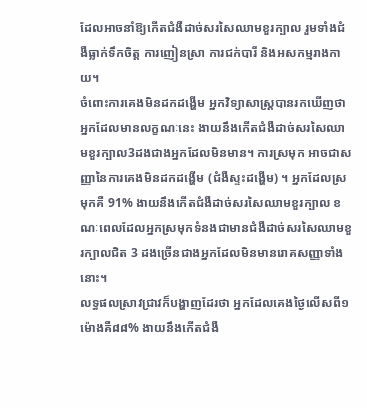ដែលអាចនាំឱ្យកើតជំងឺដាច់សរសៃឈាមខួរក្បាល រួមទាំងជំងឺធ្លាក់ទឹកចិត្ត ការញៀនស្រា ការជក់បារី និងអសកម្មរាងកាយ។
ចំពោះការគេងមិនដកដង្ហើម អ្នកវិទ្យាសាស្ត្របានរកឃើញថា អ្នកដែលមានលក្ខណៈនេះ ងាយនឹងកើតជំងឺដាច់សរសៃឈាមខួរក្បាល3ដងជាងអ្នកដែលមិនមាន។ ការស្រមុក អាចជាសញ្ញានៃការគេងមិនដកដង្ហើម (ជំងឺស្ទះដង្ហើម) ។ អ្នកដែលស្រមុកគឺ 91% ងាយនឹងកើតជំងឺដាច់សរសៃឈាមខួរក្បាល ខណៈពេលដែលអ្នកស្រមុកទំនងជាមានជំងឺដាច់សរសៃឈាមខួរក្បាលជិត 3 ដងច្រើនជាងអ្នកដែលមិនមានរោគសញ្ញាទាំងនោះ។
លទ្ធផលស្រាវជ្រាវក៏បង្ហាញដែរថា អ្នកដែលគេងថ្ងៃលើសពី១ម៉ោងគឺ៨៨% ងាយនឹងកើតជំងឺ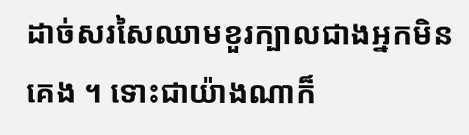ដាច់សរសៃឈាមខួរក្បាលជាងអ្នកមិនគេង ។ ទោះជាយ៉ាងណាក៏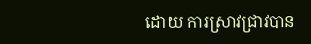ដោយ ការស្រាវជ្រាវបាន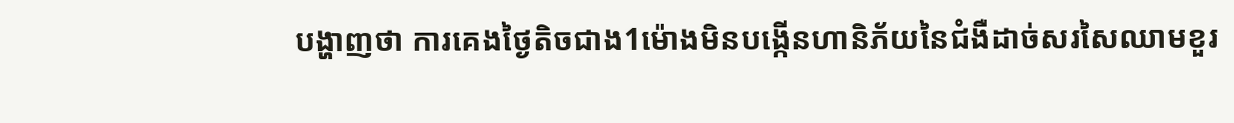បង្ហាញថា ការគេងថ្ងៃតិចជាង1ម៉ោងមិនបង្កើនហានិភ័យនៃជំងឺដាច់សរសៃឈាមខួរ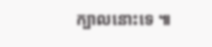ក្បាលនោះទេ ៕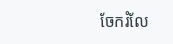ចែករំលែ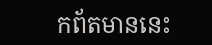កព័តមាននេះ